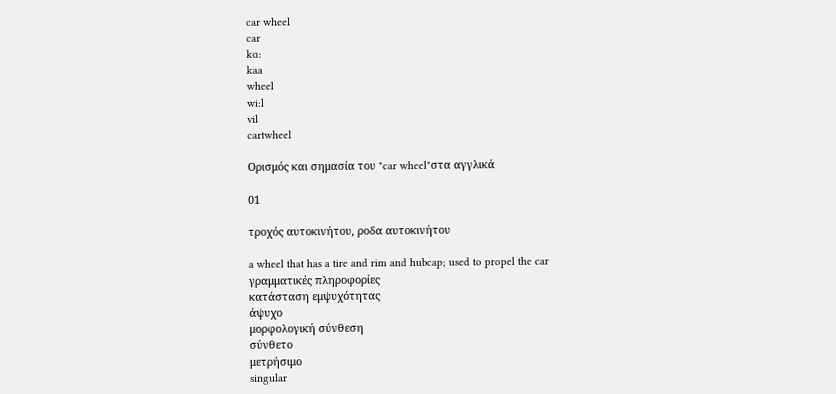car wheel
car
kɑ:
kaa
wheel
wi:l
vil
cartwheel

Ορισμός και σημασία του "car wheel"στα αγγλικά

01

τροχός αυτοκινήτου, ροδα αυτοκινήτου

a wheel that has a tire and rim and hubcap; used to propel the car
γραμματικές πληροφορίες
κατάσταση εμψυχότητας
άψυχο
μορφολογική σύνθεση
σύνθετο
μετρήσιμο
singular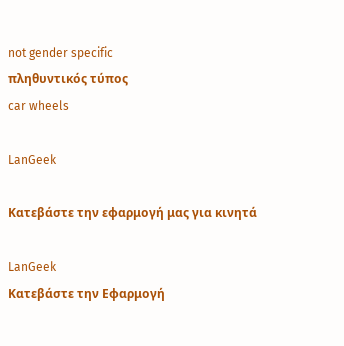not gender specific
πληθυντικός τύπος
car wheels

LanGeek

Κατεβάστε την εφαρμογή μας για κινητά

LanGeek
Κατεβάστε την Εφαρμογή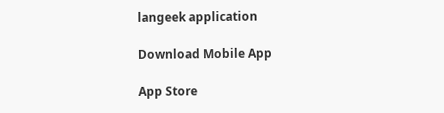langeek application

Download Mobile App

App Store